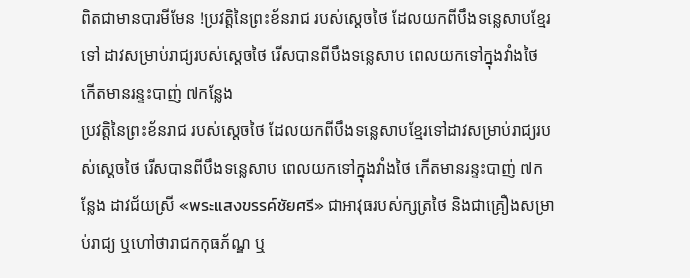ពិតជាមានបារមីមែន !ប្រវត្តិនៃព្រះខ័នរាជ របស់ស្តេចថៃ ដែលយកពីបឹងទន្លេសាបខ្មែរទៅ ដាវសម្រាប់រាជ្យរបស់ស្តេចថៃ រើសបានពីបឹងទន្លេសាប ពេលយកទៅក្នុងវាំងថៃ កើតមានរន្ទះបាញ់ ៧កន្លែង
ប្រវត្តិនៃព្រះខ័នរាជ របស់ស្តេចថៃ ដែលយកពីបឹងទន្លេសាបខ្មែរទៅដាវសម្រាប់រាជ្យរបស់ស្តេចថៃ រើសបានពីបឹងទន្លេសាប ពេលយកទៅក្នុងវាំងថៃ កើតមានរន្ទះបាញ់ ៧កន្លែង ដាវជ័យស្រី «พระแสงขรรค์ชัยศรี» ជាអាវុធរបស់ក្សត្រថៃ និងជាគ្រឿងសម្រាប់រាជ្យ ឬហៅថារាជកកុធភ័ណ្ឌ ឬ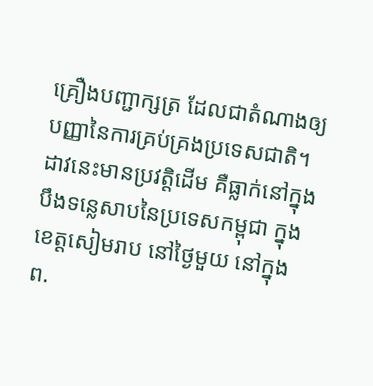គ្រឿងបញ្ជាក្សត្រ ដែលជាតំណាងឲ្យបញ្ញានៃការគ្រប់គ្រងប្រទេសជាតិ។
ដាវនេះមានប្រវត្តិដើម គឺធ្លាក់នៅក្នុងបឹងទន្លេសាបនៃប្រទេសកម្ពុជា ក្នុងខេត្តសៀមរាប នៅថ្ងៃមួយ នៅក្នុង ព.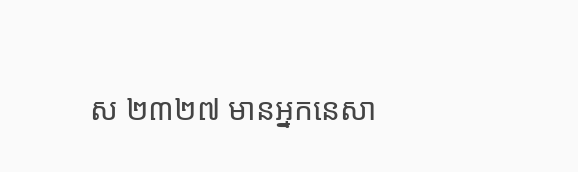ស ២៣២៧ មានអ្នកនេសា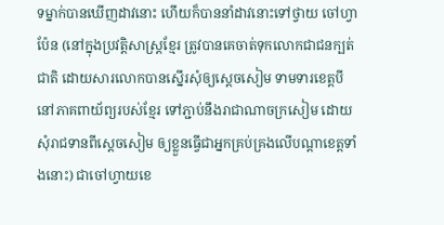ទម្នាក់បានឃើញដាវនោះ ហើយក៏បាននាំដាវនោះទៅថ្វាយ ចៅហ្វាប៉ែន (នៅក្នុងប្រវត្តិសាស្ត្រខ្មែរ ត្រូវបានគេចាត់ទុកលោកជាជនក្បត់ជាតិ ដោយសារលោកបានស្នើរសុំឲ្យស្តេចសៀម ទាមទារខេត្តបីនៅភាគពាយ័ព្យរបស់ខ្មែរ ទៅភ្ជាប់នឹងរាជាណាចក្រសៀម ដោយសុំរាជទានពីស្តេចសៀម ឲ្យខ្លួនធ្វើជាអ្នកគ្រប់គ្រងលើបណ្តាខេត្តទាំងនោះ) ជាចៅហ្វាយខេ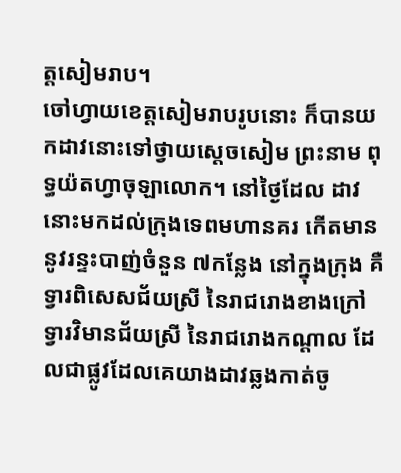ត្តសៀមរាប។
ចៅហ្វាយខេត្តសៀមរាបរូបនោះ ក៏បានយកដាវនោះទៅថ្វាយស្តេចសៀម ព្រះនាម ពុទ្ធយ៉តហ្វាចុឡាលោក។ នៅថ្ងៃដែល ដាវនោះមកដល់ក្រុងទេពមហានគរ កើតមាននូវរន្ទះបាញ់ចំនួន ៧កន្លែង នៅក្នុងក្រុង គឺទ្វារពិសេសជ័យស្រី នៃរាជរោងខាងក្រៅ ទ្វារវិមានជ័យស្រី នៃរាជរោងកណ្តាល ដែលជាផ្លូវដែលគេយាងដាវឆ្លងកាត់ចូ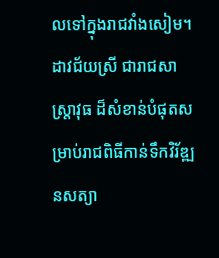លទៅក្នុងរាជវាំងសៀម។
ដាវជ័យស្រី ជារាជសាស្ត្រាវុធ ដ៏សំខាន់បំផុតសម្រាប់រាជពិធីកាន់ទឹកវិរ័ឌ្ឍនសត្យា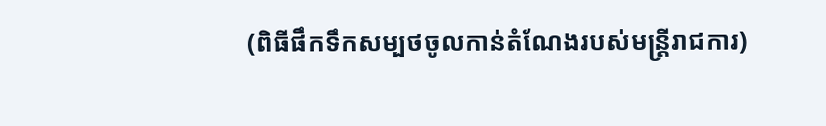(ពិធីផឹកទឹកសម្បថចូលកាន់តំណែងរបស់មន្ត្រីរាជការ)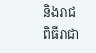និងរាជពិធីរាជា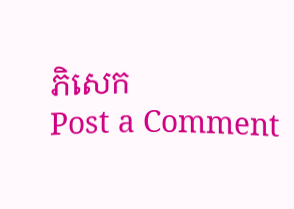ភិសេក
Post a Comment